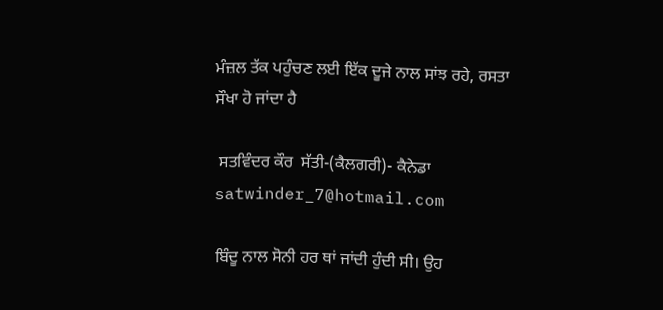ਮੰਜ਼ਲ ਤੱਕ ਪਹੁੰਚਣ ਲਈ ਇੱਕ ਦੂਜੇ ਨਾਲ ਸਾਂਝ ਰਹੇ, ਰਸਤਾ ਸੌਖਾ ਹੋ ਜਾਂਦਾ ਹੈ

 ਸਤਵਿੰਦਰ ਕੌਰ  ਸੱਤੀ-(ਕੈਲਗਰੀ)- ਕੈਨੇਡਾ satwinder_7@hotmail.com

ਬਿੰਦੂ ਨਾਲ ਸੋਨੀ ਹਰ ਥਾਂ ਜਾਂਦੀ ਹੁੰਦੀ ਸੀ। ਉਹ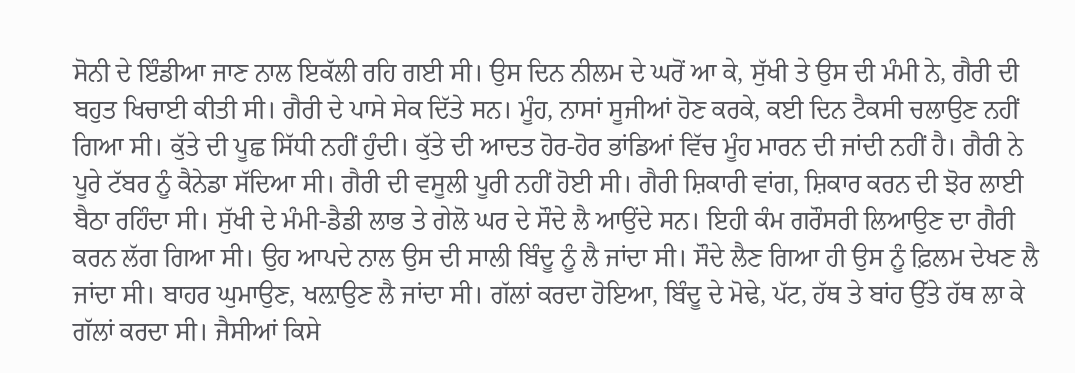ਸੋਨੀ ਦੇ ਇੰਡੀਆ ਜਾਣ ਨਾਲ ਇਕੱਲੀ ਰਹਿ ਗਈ ਸੀ। ਉਸ ਦਿਨ ਨੀਲਮ ਦੇ ਘਰੋਂ ਆ ਕੇ, ਸੁੱਖੀ ਤੇ ਉਸ ਦੀ ਮੰਮੀ ਨੇ, ਗੈਰੀ ਦੀ ਬਹੁਤ ਖਿਚਾਈ ਕੀਤੀ ਸੀ। ਗੈਰੀ ਦੇ ਪਾਸੇ ਸੇਕ ਦਿੱਤੇ ਸਨ। ਮੂੰਹ, ਨਾਸਾਂ ਸੂਜੀਆਂ ਹੋਣ ਕਰਕੇ, ਕਈ ਦਿਨ ਟੈਕਸੀ ਚਲਾਉਣ ਨਹੀਂ ਗਿਆ ਸੀ। ਕੁੱਤੇ ਦੀ ਪੂਛ ਸਿੱਧੀ ਨਹੀਂ ਹੁੰਦੀ। ਕੁੱਤੇ ਦੀ ਆਦਤ ਹੋਰ-ਹੋਰ ਭਾਂਡਿਆਂ ਵਿੱਚ ਮੂੰਹ ਮਾਰਨ ਦੀ ਜਾਂਦੀ ਨਹੀਂ ਹੈ। ਗੈਰੀ ਨੇ ਪੂਰੇ ਟੱਬਰ ਨੂੰ ਕੈਨੇਡਾ ਸੱਦਿਆ ਸੀ। ਗੈਰੀ ਦੀ ਵਸੂਲੀ ਪੂਰੀ ਨਹੀਂ ਹੋਈ ਸੀ। ਗੈਰੀ ਸ਼ਿਕਾਰੀ ਵਾਂਗ, ਸ਼ਿਕਾਰ ਕਰਨ ਦੀ ਝੋਰ ਲਾਈ ਬੈਠਾ ਰਹਿੰਦਾ ਸੀ। ਸੁੱਖੀ ਦੇ ਮੰਮੀ-ਡੈਡੀ ਲਾਭ ਤੇ ਗੇਲੋ ਘਰ ਦੇ ਸੌਦੇ ਲੈ ਆਉਂਦੇ ਸਨ। ਇਹੀ ਕੰਮ ਗਰੌਸਰੀ ਲਿਆਉਣ ਦਾ ਗੈਰੀ ਕਰਨ ਲੱਗ ਗਿਆ ਸੀ। ਉਹ ਆਪਦੇ ਨਾਲ ਉਸ ਦੀ ਸਾਲੀ ਬਿੰਦੂ ਨੂੰ ਲੈ ਜਾਂਦਾ ਸੀ। ਸੌਦੇ ਲੈਣ ਗਿਆ ਹੀ ਉਸ ਨੂੰ ਫ਼ਿਲਮ ਦੇਖਣ ਲੈ ਜਾਂਦਾ ਸੀ। ਬਾਹਰ ਘੁਮਾਉਣ, ਖਲ਼ਾਉਣ ਲੈ ਜਾਂਦਾ ਸੀ। ਗੱਲਾਂ ਕਰਦਾ ਹੋਇਆ, ਬਿੰਦੂ ਦੇ ਮੋਢੇ, ਪੱਟ, ਹੱਥ ਤੇ ਬਾਂਹ ਉੱਤੇ ਹੱਥ ਲਾ ਕੇ ਗੱਲਾਂ ਕਰਦਾ ਸੀ। ਜੈਸੀਆਂ ਕਿਸੇ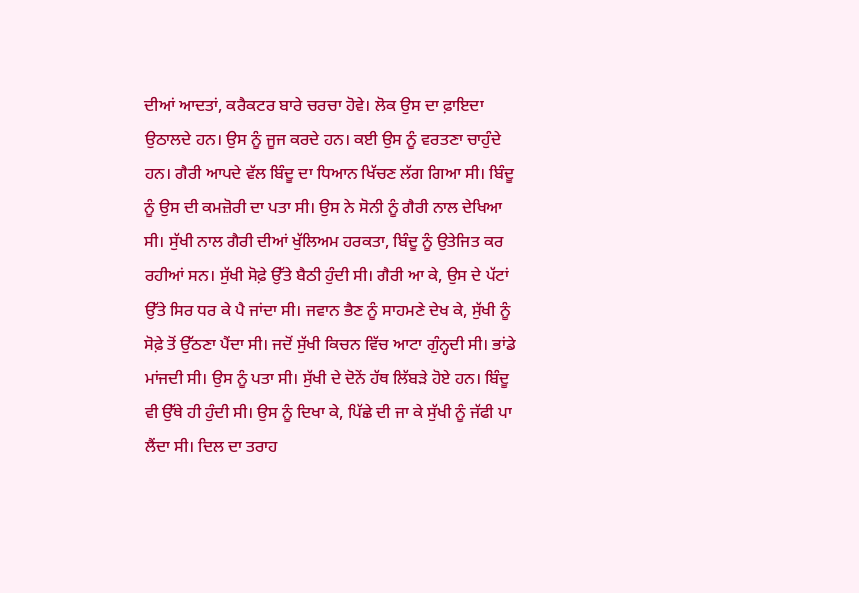ਦੀਆਂ ਆਦਤਾਂ, ਕਰੈਕਟਰ ਬਾਰੇ ਚਰਚਾ ਹੋਵੇ। ਲੋਕ ਉਸ ਦਾ ਫ਼ਾਇਦਾ ਉਠਾਲਦੇ ਹਨ। ਉਸ ਨੂੰ ਜੂਜ ਕਰਦੇ ਹਨ। ਕਈ ਉਸ ਨੂੰ ਵਰਤਣਾ ਚਾਹੁੰਦੇ ਹਨ। ਗੈਰੀ ਆਪਦੇ ਵੱਲ ਬਿੰਦੂ ਦਾ ਧਿਆਨ ਖਿੱਚਣ ਲੱਗ ਗਿਆ ਸੀ। ਬਿੰਦੂ ਨੂੰ ਉਸ ਦੀ ਕਮਜ਼ੋਰੀ ਦਾ ਪਤਾ ਸੀ। ਉਸ ਨੇ ਸੋਨੀ ਨੂੰ ਗੈਰੀ ਨਾਲ ਦੇਖਿਆ ਸੀ। ਸੁੱਖੀ ਨਾਲ ਗੈਰੀ ਦੀਆਂ ਖੁੱਲਿਅਮ ਹਰਕਤਾ, ਬਿੰਦੂ ਨੂੰ ਉਤੇਜਿਤ ਕਰ ਰਹੀਆਂ ਸਨ। ਸੁੱਖੀ ਸੋਫ਼ੇ ਉੱਤੇ ਬੈਠੀ ਹੁੰਦੀ ਸੀ। ਗੈਰੀ ਆ ਕੇ, ਉਸ ਦੇ ਪੱਟਾਂ ਉੱਤੇ ਸਿਰ ਧਰ ਕੇ ਪੈ ਜਾਂਦਾ ਸੀ। ਜਵਾਨ ਭੈਣ ਨੂੰ ਸਾਹਮਣੇ ਦੇਖ ਕੇ, ਸੁੱਖੀ ਨੂੰ ਸੋਫ਼ੇ ਤੋਂ ਉੱਠਣਾ ਪੈਂਦਾ ਸੀ। ਜਦੋਂ ਸੁੱਖੀ ਕਿਚਨ ਵਿੱਚ ਆਟਾ ਗੁੰਨ੍ਹਦੀ ਸੀ। ਭਾਂਡੇ ਮਾਂਜਦੀ ਸੀ। ਉਸ ਨੂੰ ਪਤਾ ਸੀ। ਸੁੱਖੀ ਦੇ ਦੋਨੇਂ ਹੱਥ ਲਿੱਬੜੇ ਹੋਏ ਹਨ। ਬਿੰਦੂ ਵੀ ਉੱਥੇ ਹੀ ਹੁੰਦੀ ਸੀ। ਉਸ ਨੂੰ ਦਿਖਾ ਕੇ, ਪਿੱਛੇ ਦੀ ਜਾ ਕੇ ਸੁੱਖੀ ਨੂੰ ਜੱਫੀ ਪਾ ਲੈਂਦਾ ਸੀ। ਦਿਲ ਦਾ ਤਰਾਹ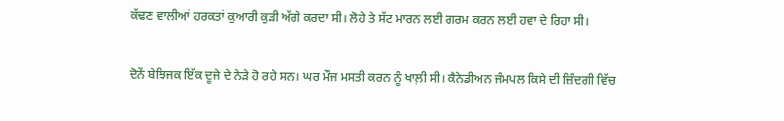ਕੱਢਣ ਵਾਲੀਆਂ ਹਰਕਤਾਂ ਕੁਆਰੀ ਕੁੜੀ ਅੱਗੇ ਕਰਦਾ ਸੀ। ਲੋਹੇ ਤੇ ਸੱਟ ਮਾਰਨ ਲਈ ਗਰਮ ਕਰਨ ਲਈ ਹਵਾ ਦੇ ਰਿਹਾ ਸੀ।

ਦੋਨੇਂ ਬੇਝਿਜਕ ਇੱਕ ਦੂਜੇ ਦੇ ਨੇੜੇ ਹੋ ਰਹੇ ਸਨ। ਘਰ ਮੌਜ ਮਸਤੀ ਕਰਨ ਨੂੰ ਖਾਲ਼ੀ ਸੀ। ਕੈਨੇਡੀਅਨ ਜੰਮਪਲ ਕਿਸੇ ਦੀ ਜ਼ਿੰਦਗੀ ਵਿੱਚ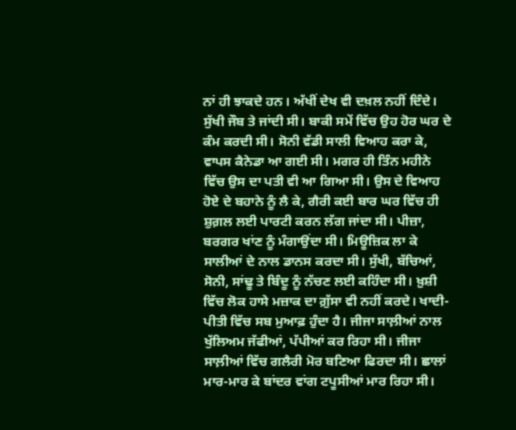ਨਾਂ ਹੀ ਝਾਕਦੇ ਹਨ। ਅੱਖੀਂ ਦੇਖ ਵੀ ਦਖ਼ਲ ਨਹੀਂ ਦਿੰਦੇ। ਸੁੱਖੀ ਜੌਬ ਤੇ ਜਾਂਦੀ ਸੀ। ਬਾਕੀ ਸਮੇਂ ਵਿੱਚ ਉਹ ਹੋਰ ਘਰ ਦੇ ਕੰਮ ਕਰਦੀ ਸੀ। ਸੋਨੀ ਵੱਡੀ ਸਾਲੀ ਵਿਆਹ ਕਰਾ ਕੇ, ਵਾਪਸ ਕੈਨੇਡਾ ਆ ਗਈ ਸੀ। ਮਗਰ ਹੀ ਤਿੰਨ ਮਹੀਨੇ ਵਿੱਚ ਉਸ ਦਾ ਪਤੀ ਵੀ ਆ ਗਿਆ ਸੀ। ਉਸ ਦੇ ਵਿਆਹ ਹੋਏ ਦੇ ਬਹਾਨੇ ਨੂੰ ਲੈ ਕੇ, ਗੈਰੀ ਕਈ ਬਾਰ ਘਰ ਵਿੱਚ ਹੀ ਸ਼ੁਗ਼ਲ ਲਈ ਪਾਰਟੀ ਕਰਨ ਲੱਗ ਜਾਂਦਾ ਸੀ। ਪੀਜ਼ਾ, ਬਰਗਰ ਖਾਂਣ ਨੂੰ ਮੰਗਾਉਂਦਾ ਸੀ। ਮਿਊਜ਼ਿਕ ਲਾ ਕੇ ਸਾਲੀਆਂ ਦੇ ਨਾਲ ਡਾਨਸ ਕਰਦਾ ਸੀ। ਸੁੱਖੀ, ਬੱਚਿਆਂ, ਸੋਨੀ, ਸਾਂਢੂ ਤੇ ਬਿੰਦੂ ਨੂੰ ਨੱਚਣ ਲਈ ਕਹਿੰਦਾ ਸੀ। ਖ਼ੁਸ਼ੀ ਵਿੱਚ ਲੋਕ ਹਾਸੇ ਮਜ਼ਾਕ ਦਾ ਗ਼ੁੱਸਾ ਵੀ ਨਹੀਂ ਕਰਦੇ। ਖਾਦੀ-ਪੀਤੀ ਵਿੱਚ ਸਬ ਮੁਆਫ਼ ਹੁੰਦਾ ਹੈ। ਜੀਜਾ ਸਾਲ਼ੀਆਂ ਨਾਲ ਖੁੱਲਿਅਮ ਜੱਫੀਆਂ, ਪੱਪੀਆਂ ਕਰ ਰਿਹਾ ਸੀ। ਜੀਜਾ ਸਾਲ਼ੀਆਂ ਵਿੱਚ ਗਲੈਰੀ ਮੋਰ ਬਣਿਆ ਫਿਰਦਾ ਸੀ। ਛਾਲਾਂ ਮਾਰ-ਮਾਰ ਕੇ ਬਾਂਦਰ ਵਾਂਗ ਟਪੂਸੀਆਂ ਮਾਰ ਰਿਹਾ ਸੀ।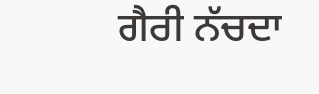ਗੈਰੀ ਨੱਚਦਾ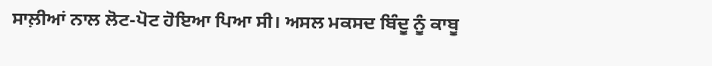ਸਾਲ਼ੀਆਂ ਨਾਲ ਲੋਟ-ਪੋਟ ਹੋਇਆ ਪਿਆ ਸੀ। ਅਸਲ ਮਕਸਦ ਬਿੰਦੂ ਨੂੰ ਕਾਬੂ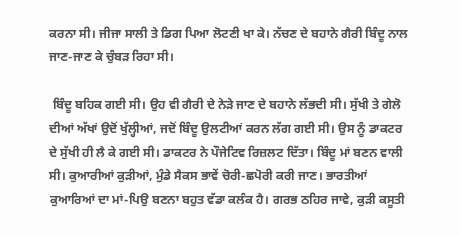ਕਰਨਾ ਸੀ। ਜੀਜਾ ਸਾਲੀ ਤੇ ਡਿਗ ਪਿਆ ਲੋਟਣੀ ਖਾ ਕੇ। ਨੱਚਣ ਦੇ ਬਹਾਨੇ ਗੈਰੀ ਬਿੰਦੂ ਨਾਲ ਜਾਣ-ਜਾਣ ਕੇ ਚੁੰਬੜ ਰਿਹਾ ਸੀ।

 ਬਿੰਦੂ ਬਹਿਕ ਗਈ ਸੀ। ਉਹ ਵੀ ਗੈਰੀ ਦੇ ਨੇੜੇ ਜਾਣ ਦੇ ਬਹਾਨੇ ਲੱਭਦੀ ਸੀ। ਸੁੱਖੀ ਤੇ ਗੇਲੋ ਦੀਆਂ ਅੱਖਾਂ ਉਦੋਂ ਖੁੱਲ੍ਹੀਆਂ, ਜਦੋਂ ਬਿੰਦੂ ਉਲਟੀਆਂ ਕਰਨ ਲੱਗ ਗਈ ਸੀ। ਉਸ ਨੂੰ ਡਾਕਟਰ ਦੇ ਸੁੱਖੀ ਹੀ ਲੈ ਕੇ ਗਈ ਸੀ। ਡਾਕਟਰ ਨੇ ਪੌਜੇਟਿਵ ਰਿਜ਼ਲਟ ਦਿੱਤਾ। ਬਿੰਦੂ ਮਾਂ ਬਣਨ ਵਾਲੀ ਸੀ। ਕੁਆਰੀਆਂ ਕੁੜੀਆਂ, ਮੁੰਡੇ ਸੈਕਸ ਭਾਵੇਂ ਚੋਰੀ-ਛਪੋਰੀ ਕਰੀ ਜਾਣ। ਭਾਰਤੀਆਂ ਕੁਆਰਿਆਂ ਦਾ ਮਾਂ-ਪਿਉ ਬਣਨਾ ਬਹੁਤ ਵੱਡਾ ਕਲੰਕ ਹੈ। ਗਰਭ ਠਹਿਰ ਜਾਵੇ, ਕੁੜੀ ਕਸੂਤੀ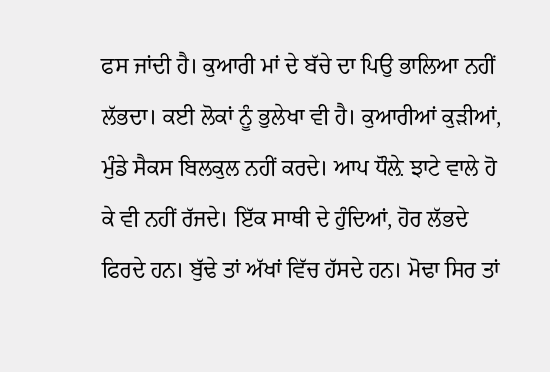ਫਸ ਜਾਂਦੀ ਹੈ। ਕੁਆਰੀ ਮਾਂ ਦੇ ਬੱਚੇ ਦਾ ਪਿਉ ਭਾਲਿਆ ਨਹੀਂ ਲੱਭਦਾ। ਕਈ ਲੋਕਾਂ ਨੂੰ ਭੁਲੇਖਾ ਵੀ ਹੈ। ਕੁਆਰੀਆਂ ਕੁੜੀਆਂ, ਮੁੰਡੇ ਸੈਕਸ ਬਿਲਕੁਲ ਨਹੀਂ ਕਰਦੇ। ਆਪ ਧੌਲ਼ੇ ਝਾਟੇ ਵਾਲੇ ਹੋ ਕੇ ਵੀ ਨਹੀਂ ਰੱਜਦੇ। ਇੱਕ ਸਾਥੀ ਦੇ ਹੁੰਦਿਆਂ, ਹੋਰ ਲੱਭਦੇ ਫਿਰਦੇ ਹਨ। ਬੁੱਢੇ ਤਾਂ ਅੱਖਾਂ ਵਿੱਚ ਹੱਸਦੇ ਹਨ। ਮੋਢਾ ਸਿਰ ਤਾਂ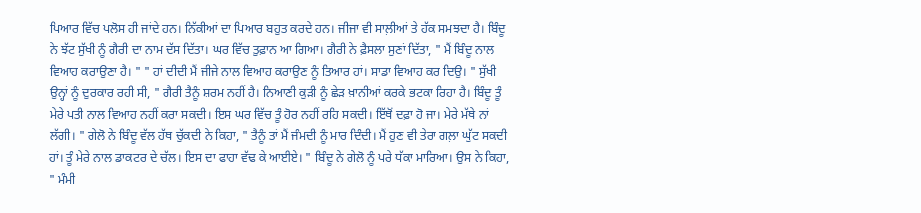ਪਿਆਰ ਵਿੱਚ ਪਲੋਸ ਹੀ ਜਾਂਦੇ ਹਨ। ਨਿੱਕੀਆਂ ਦਾ ਪਿਆਰ ਬਹੁਤ ਕਰਦੇ ਹਨ। ਜੀਜਾ ਵੀ ਸਾਲ਼ੀਆਂ ਤੇ ਹੱਕ ਸਮਝਦਾ ਹੈ। ਬਿੰਦੂ ਨੇ ਝੱਟ ਸੁੱਖੀ ਨੂੰ ਗੈਰੀ ਦਾ ਨਾਮ ਦੱਸ ਦਿੱਤਾ। ਘਰ ਵਿੱਚ ਤੁਫ਼ਾਨ ਆ ਗਿਆ। ਗੈਰੀ ਨੇ ਫ਼ੈਸਲਾ ਸੁਣਾਂ ਦਿੱਤਾ, " ਮੈਂ ਬਿੰਦੂ ਨਾਲ ਵਿਆਹ ਕਰਾਉਣਾ ਹੈ। " " ਹਾਂ ਦੀਦੀ ਮੈਂ ਜੀਜੇ ਨਾਲ ਵਿਆਹ ਕਰਾਉਣ ਨੂੰ ਤਿਆਰ ਹਾਂ। ਸਾਡਾ ਵਿਆਹ ਕਰ ਦਿਉ। " ਸੁੱਖੀ ਉਨ੍ਹਾਂ ਨੂੰ ਦੁਰਕਾਰ ਰਹੀ ਸੀ, " ਗੈਰੀ ਤੈਨੂੰ ਸ਼ਰਮ ਨਹੀਂ ਹੈ। ਨਿਆਣੀ ਕੁੜੀ ਨੂੰ ਛੇੜ ਖ਼ਾਨੀਆਂ ਕਰਕੇ ਭਟਕਾ ਰਿਹਾ ਹੈ। ਬਿੰਦੂ ਤੂੰ ਮੇਰੇ ਪਤੀ ਨਾਲ ਵਿਆਹ ਨਹੀਂ ਕਰਾ ਸਕਦੀ। ਇਸ ਘਰ ਵਿੱਚ ਤੂੰ ਹੋਰ ਨਹੀਂ ਰਹਿ ਸਕਦੀ। ਇੱਥੋਂ ਦਫ਼ਾ ਹੋ ਜਾ। ਮੇਰੇ ਮੱਥੇ ਨਾਂ ਲੱਗੀ। " ਗੇਲੋ ਨੇ ਬਿੰਦੂ ਵੱਲ ਹੱਥ ਚੁੱਕਦੀ ਨੇ ਕਿਹਾ, " ਤੈਨੂੰ ਤਾਂ ਮੈਂ ਜੰਮਦੀ ਨੂੰ ਮਾਰ ਦਿੰਦੀ। ਮੈਂ ਹੁਣ ਵੀ ਤੇਰਾ ਗਲ਼ਾ ਘੁੱਟ ਸਕਦੀ ਹਾਂ। ਤੂੰ ਮੇਰੇ ਨਾਲ ਡਾਕਟਰ ਦੇ ਚੱਲ। ਇਸ ਦਾ ਫਾਹਾ ਵੱਢ ਕੇ ਆਈਏ। " ਬਿੰਦੂ ਨੇ ਗੇਲੋ ਨੂੰ ਪਰੇ ਧੱਕਾ ਮਾਰਿਆ। ਉਸ ਨੇ ਕਿਹਾ, " ਮੰਮੀ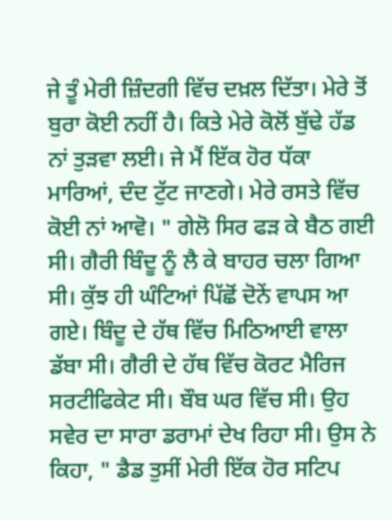ਜੇ ਤੂੰ ਮੇਰੀ ਜ਼ਿੰਦਗੀ ਵਿੱਚ ਦਖ਼ਲ ਦਿੱਤਾ। ਮੇਰੇ ਤੋਂ ਬੁਰਾ ਕੋਈ ਨਹੀਂ ਹੈ। ਕਿਤੇ ਮੇਰੇ ਕੋਲੋਂ ਬੁੱਢੇ ਹੱਡ ਨਾਂ ਤੁੜਵਾ ਲਈ। ਜੇ ਮੈਂ ਇੱਕ ਹੋਰ ਧੱਕਾ ਮਾਰਿਆਂ, ਦੰਦ ਟੁੱਟ ਜਾਣਗੇ। ਮੇਰੇ ਰਸਤੇ ਵਿੱਚ ਕੋਈ ਨਾਂ ਆਵੋ। " ਗੇਲੋ ਸਿਰ ਫੜ ਕੇ ਬੈਠ ਗਈ ਸੀ। ਗੈਰੀ ਬਿੰਦੂ ਨੂੰ ਲੈ ਕੇ ਬਾਹਰ ਚਲਾ ਗਿਆ ਸੀ। ਕੁੱਝ ਹੀ ਘੰਟਿਆਂ ਪਿੱਛੋਂ ਦੋਨੇਂ ਵਾਪਸ ਆ ਗਏ। ਬਿੰਦੂ ਦੇ ਹੱਥ ਵਿੱਚ ਮਿਠਿਆਈ ਵਾਲਾ ਡੱਬਾ ਸੀ। ਗੈਰੀ ਦੇ ਹੱਥ ਵਿੱਚ ਕੋਰਟ ਮੈਰਿਜ ਸਰਟੀਫਿਕੇਟ ਸੀ। ਬੌਬ ਘਰ ਵਿੱਚ ਸੀ। ਉਹ ਸਵੇਰ ਦਾ ਸਾਰਾ ਡਰਾਮਾਂ ਦੇਖ ਰਿਹਾ ਸੀ। ਉਸ ਨੇ ਕਿਹਾ, " ਡੈਡ ਤੁਸੀਂ ਮੇਰੀ ਇੱਕ ਹੋਰ ਸਟਿਪ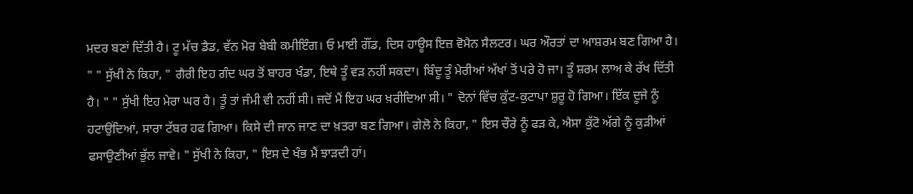ਮਦਰ ਬਣਾਂ ਦਿੱਤੀ ਹੈ। ਟੂ ਮੱਚ ਡੈਡ, ਵੱਨ ਮੋਰ ਬੇਬੀ ਕਮੀਇੰਗ। ਓ ਮਾਈ ਗੌਂਡ, ਦਿਸ ਹਾਊਸ ਇਜ਼ ਵੋਮੈਨ ਸੈਲਟਰ। ਘਰ ਔਰਤਾਂ ਦਾ ਆਸ਼ਰਮ ਬਣ ਗਿਆ ਹੈ। " " ਸੁੱਖੀ ਨੇ ਕਿਹਾ, " ਗੈਰੀ ਇਹ ਗੰਦ ਘਰ ਤੋਂ ਬਾਹਰ ਖੰਡਾ, ਇਥੇ ਤੂੰ ਵੜ ਨਹੀਂ ਸਕਦਾ। ਬਿੰਦੂ ਤੂੰ ਮੇਰੀਆਂ ਅੱਖਾਂ ਤੋਂ ਪਰੇ ਹੋ ਜਾ। ਤੂੰ ਸ਼ਰਮ ਲਾਅ ਕੇ ਰੱਖ ਦਿੱਤੀ ਹੈ। " " ਸੁੱਖੀ ਇਹ ਮੇਰਾ ਘਰ ਹੈ। ਤੂੰ ਤਾਂ ਜੰਮੀ ਵੀ ਨਹੀਂ ਸੀ। ਜਦੋਂ ਮੈਂ ਇਹ ਘਰ ਖ਼ਰੀਦਿਆ ਸੀ। " ਦੋਨਾਂ ਵਿੱਚ ਕੁੱਟ-ਕੁਟਾਪਾ ਸ਼ੁਰੂ ਹੋ ਗਿਆ। ਇੱਕ ਦੂਜੇ ਨੂੰ ਹਟਾਉਂਦਿਆਂ, ਸਾਰਾ ਟੱਬਰ ਹਫ ਗਿਆ। ਕਿਸੇ ਦੀ ਜਾਨ ਜਾਣ ਦਾ ਖ਼ਤਰਾ ਬਣ ਗਿਆ। ਗੇਲੋ ਨੇ ਕਿਹਾ, " ਇਸ ਚੌਰੇ ਨੂੰ ਫੜ ਕੇ, ਐਸਾ ਕੁੱਟੋ ਅੱਗੇ ਨੂੰ ਕੁੜੀਆਂ ਫਸਾਉਣੀਆਂ ਭੁੱਲ ਜਾਵੇ। " ਸੁੱਖੀ ਨੇ ਕਿਹਾ, " ਇਸ ਦੇ ਖੰਭ ਮੈਂ ਝਾੜਦੀ ਹਾਂ।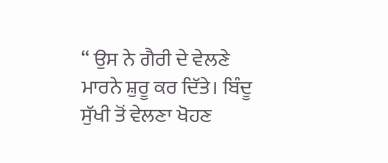“ ਉਸ ਨੇ ਗੈਰੀ ਦੇ ਵੇਲਣੇ ਮਾਰਨੇ ਸ਼ੁਰੂ ਕਰ ਦਿੱਤੇ। ਬਿੰਦੂ ਸੁੱਖੀ ਤੋਂ ਵੇਲਣਾ ਖੋਹਣ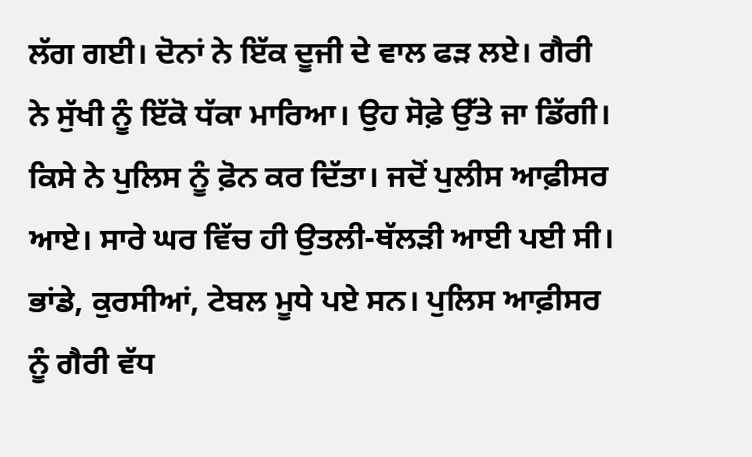ਲੱਗ ਗਈ। ਦੋਨਾਂ ਨੇ ਇੱਕ ਦੂਜੀ ਦੇ ਵਾਲ ਫੜ ਲਏ। ਗੈਰੀ ਨੇ ਸੁੱਖੀ ਨੂੰ ਇੱਕੋ ਧੱਕਾ ਮਾਰਿਆ। ਉਹ ਸੋਫ਼ੇ ਉੱਤੇ ਜਾ ਡਿੱਗੀ। ਕਿਸੇ ਨੇ ਪੁਲਿਸ ਨੂੰ ਫ਼ੋਨ ਕਰ ਦਿੱਤਾ। ਜਦੋਂ ਪੁਲੀਸ ਆਫ਼ੀਸਰ ਆਏ। ਸਾਰੇ ਘਰ ਵਿੱਚ ਹੀ ਉਤਲੀ-ਥੱਲੜੀ ਆਈ ਪਈ ਸੀ। ਭਾਂਡੇ, ਕੁਰਸੀਆਂ, ਟੇਬਲ ਮੂਧੇ ਪਏ ਸਨ। ਪੁਲਿਸ ਆਫ਼ੀਸਰ ਨੂੰ ਗੈਰੀ ਵੱਧ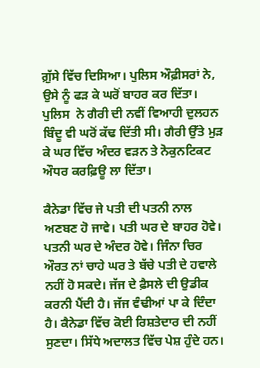ਗ਼ੁੱਸੇ ਵਿੱਚ ਦਿਸਿਆ। ਪੁਲਿਸ ਔਫ਼ੀਸਰਾਂ ਨੇ, ਉਸੇ ਨੂੰ ਫੜ ਕੇ ਘਰੋਂ ਬਾਹਰ ਕਰ ਦਿੱਤਾ। ਪੁਲਿਸ  ਨੇ ਗੈਰੀ ਦੀ ਨਵੀਂ ਵਿਆਹੀ ਦੁਲਹਨ ਬਿੰਦੂ ਵੀ ਘਰੋਂ ਕੱਢ ਦਿੱਤੀ ਸੀ। ਗੈਰੀ ਉੱਤੇ ਮੁੜ ਕੇ ਘਰ ਵਿੱਚ ਅੰਦਰ ਵੜਨ ਤੇ ਨੋਕੁਨਟਿਕਟ ਔਧਰ ਕਰਫ਼ਿਊ ਲਾ ਦਿੱਤਾ।

ਕੈਨੇਡਾ ਵਿੱਚ ਜੇ ਪਤੀ ਦੀ ਪਤਨੀ ਨਾਲ ਅਣਬਣ ਹੋ ਜਾਵੇ। ਪਤੀ ਘਰ ਦੇ ਬਾਹਰ ਹੋਵੇ। ਪਤਨੀ ਘਰ ਦੇ ਅੰਦਰ ਹੋਵੇ। ਜਿੰਨਾ ਚਿਰ ਔਰਤ ਨਾਂ ਚਾਹੇ ਘਰ ਤੇ ਬੱਚੇ ਪਤੀ ਦੇ ਹਵਾਲੇ ਨਹੀਂ ਹੋ ਸਕਦੇ। ਜੱਜ ਦੇ ਫ਼ੈਸਲੇ ਦੀ ਉਡੀਕ ਕਰਨੀ ਪੈਂਦੀ ਹੈ। ਜੱਜ ਵੰਢੀਆਂ ਪਾ ਕੇ ਦਿੰਦਾ ਹੈ। ਕੈਨੇਡਾ ਵਿੱਚ ਕੋਈ ਰਿਸ਼ਤੇਦਾਰ ਦੀ ਨਹੀਂ ਸੁਣਦਾ। ਸਿੱਧੇ ਅਦਾਲਤ ਵਿੱਚ ਪੇਸ਼ ਹੁੰਦੇ ਹਨ।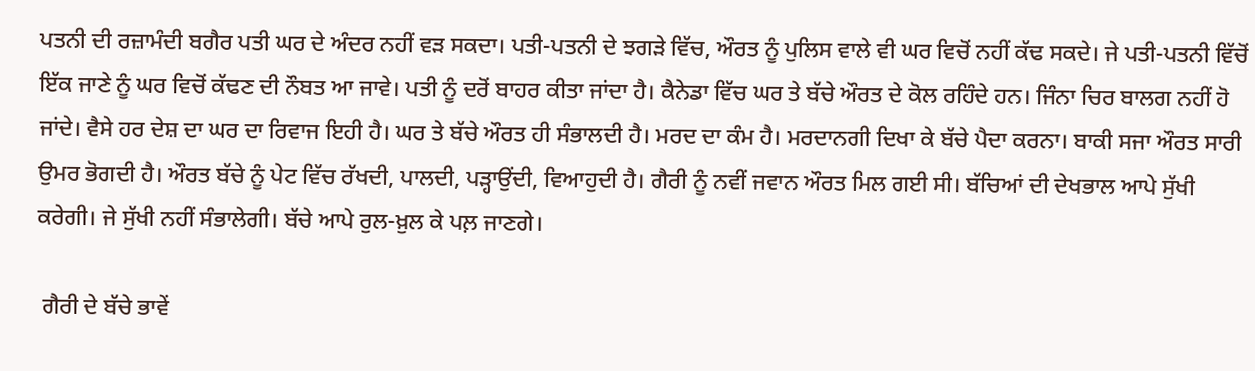ਪਤਨੀ ਦੀ ਰਜ਼ਾਮੰਦੀ ਬਗੈਰ ਪਤੀ ਘਰ ਦੇ ਅੰਦਰ ਨਹੀਂ ਵੜ ਸਕਦਾ। ਪਤੀ-ਪਤਨੀ ਦੇ ਝਗੜੇ ਵਿੱਚ, ਔਰਤ ਨੂੰ ਪੁਲਿਸ ਵਾਲੇ ਵੀ ਘਰ ਵਿਚੋਂ ਨਹੀਂ ਕੱਢ ਸਕਦੇ। ਜੇ ਪਤੀ-ਪਤਨੀ ਵਿੱਚੋਂ ਇੱਕ ਜਾਣੇ ਨੂੰ ਘਰ ਵਿਚੋਂ ਕੱਢਣ ਦੀ ਨੌਬਤ ਆ ਜਾਵੇ। ਪਤੀ ਨੂੰ ਦਰੋਂ ਬਾਹਰ ਕੀਤਾ ਜਾਂਦਾ ਹੈ। ਕੈਨੇਡਾ ਵਿੱਚ ਘਰ ਤੇ ਬੱਚੇ ਔਰਤ ਦੇ ਕੋਲ ਰਹਿੰਦੇ ਹਨ। ਜਿੰਨਾ ਚਿਰ ਬਾਲਗ ਨਹੀਂ ਹੋ ਜਾਂਦੇ। ਵੈਸੇ ਹਰ ਦੇਸ਼ ਦਾ ਘਰ ਦਾ ਰਿਵਾਜ ਇਹੀ ਹੈ। ਘਰ ਤੇ ਬੱਚੇ ਔਰਤ ਹੀ ਸੰਭਾਲਦੀ ਹੈ। ਮਰਦ ਦਾ ਕੰਮ ਹੈ। ਮਰਦਾਨਗੀ ਦਿਖਾ ਕੇ ਬੱਚੇ ਪੈਦਾ ਕਰਨਾ। ਬਾਕੀ ਸਜਾ ਔਰਤ ਸਾਰੀ ਉਮਰ ਭੋਗਦੀ ਹੈ। ਔਰਤ ਬੱਚੇ ਨੂੰ ਪੇਟ ਵਿੱਚ ਰੱਖਦੀ, ਪਾਲਦੀ, ਪੜ੍ਹਾਉਂਦੀ, ਵਿਆਹੁਦੀ ਹੈ। ਗੈਰੀ ਨੂੰ ਨਵੀਂ ਜਵਾਨ ਔਰਤ ਮਿਲ ਗਈ ਸੀ। ਬੱਚਿਆਂ ਦੀ ਦੇਖਭਾਲ ਆਪੇ ਸੁੱਖੀ ਕਰੇਗੀ। ਜੇ ਸੁੱਖੀ ਨਹੀਂ ਸੰਭਾਲੇਗੀ। ਬੱਚੇ ਆਪੇ ਰੁਲ-ਖ਼ੁਲ ਕੇ ਪਲ਼ ਜਾਣਗੇ।

 ਗੈਰੀ ਦੇ ਬੱਚੇ ਭਾਵੇਂ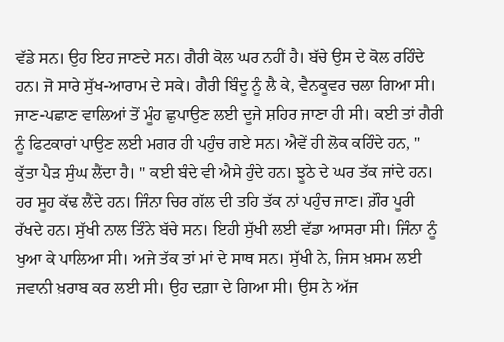ਵੱਡੇ ਸਨ। ਉਹ ਇਹ ਜਾਣਦੇ ਸਨ। ਗੈਰੀ ਕੋਲ ਘਰ ਨਹੀਂ ਹੈ। ਬੱਚੇ ਉਸ ਦੇ ਕੋਲ ਰਹਿੰਦੇ ਹਨ। ਜੋ ਸਾਰੇ ਸੁੱਖ-ਆਰਾਮ ਦੇ ਸਕੇ। ਗੈਰੀ ਬਿੰਦੂ ਨੂੰ ਲੈ ਕੇ, ਵੈਨਕੂਵਰ ਚਲਾ ਗਿਆ ਸੀ। ਜਾਣ-ਪਛਾਣ ਵਾਲਿਆਂ ਤੋਂ ਮੂੰਹ ਛੁਪਾਉਣ ਲਈ ਦੂਜੇ ਸ਼ਹਿਰ ਜਾਣਾ ਹੀ ਸੀ। ਕਈ ਤਾਂ ਗੈਰੀ ਨੂੰ ਫਿਟਕਾਰਾਂ ਪਾਉਣ ਲਈ ਮਗਰ ਹੀ ਪਹੁੰਚ ਗਏ ਸਨ। ਐਵੇਂ ਹੀ ਲੋਕ ਕਹਿੰਦੇ ਹਨ, " ਕੁੱਤਾ ਪੈੜ ਸੁੰਘ ਲੈਂਦਾ ਹੈ। " ਕਈ ਬੰਦੇ ਵੀ ਐਸੇ ਹੁੰਦੇ ਹਨ। ਝੂਠੇ ਦੇ ਘਰ ਤੱਕ ਜਾਂਦੇ ਹਨ। ਹਰ ਸੂਹ ਕੱਢ ਲੈਂਦੇ ਹਨ। ਜਿੰਨਾ ਚਿਰ ਗੱਲ ਦੀ ਤਹਿ ਤੱਕ ਨਾਂ ਪਹੁੰਚ ਜਾਣ। ਗ਼ੌਰ ਪੂਰੀ ਰੱਖਦੇ ਹਨ। ਸੁੱਖੀ ਨਾਲ ਤਿੰਨੇ ਬੱਚੇ ਸਨ। ਇਹੀ ਸੁੱਖੀ ਲਈ ਵੱਡਾ ਆਸਰਾ ਸੀ। ਜਿੰਨਾ ਨੂੰ ਖੁਆ ਕੇ ਪਾਲਿਆ ਸੀ। ਅਜੇ ਤੱਕ ਤਾਂ ਮਾਂ ਦੇ ਸਾਥ ਸਨ। ਸੁੱਖੀ ਨੇ, ਜਿਸ ਖ਼ਸਮ ਲਈ ਜਵਾਨੀ ਖ਼ਰਾਬ ਕਰ ਲਈ ਸੀ। ਉਹ ਦਗ਼ਾ ਦੇ ਗਿਆ ਸੀ। ਉਸ ਨੇ ਅੱਜ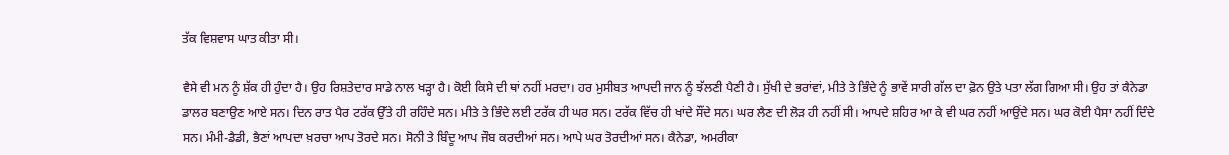ਤੱਕ ਵਿਸ਼ਵਾਸ ਘਾਤ ਕੀਤਾ ਸੀ।

ਵੈਸੇ ਵੀ ਮਨ ਨੂੰ ਸ਼ੱਕ ਹੀ ਹੁੰਦਾ ਹੈ। ਉਹ ਰਿਸ਼ਤੇਦਾਰ ਸਾਡੇ ਨਾਲ ਖੜ੍ਹਾ ਹੈ। ਕੋਈ ਕਿਸੇ ਦੀ ਥਾਂ ਨਹੀਂ ਮਰਦਾ। ਹਰ ਮੁਸੀਬਤ ਆਪਦੀ ਜਾਨ ਨੂੰ ਝੱਲਣੀ ਪੈਣੀ ਹੈ। ਸੁੱਖੀ ਦੇ ਭਰਾਂਵਾਂ, ਮੀਤੇ ਤੇ ਭਿੰਦੇ ਨੂੰ ਭਾਵੇਂ ਸਾਰੀ ਗੱਲ ਦਾ ਫ਼ੋਨ ਉਤੇ ਪਤਾ ਲੱਗ ਗਿਆ ਸੀ। ਉਹ ਤਾਂ ਕੈਨੇਡਾ ਡਾਲਰ ਬਣਾਉਣ ਆਏ ਸਨ। ਦਿਨ ਰਾਤ ਪੈਰ ਟਰੱਕ ਉੱਤੇ ਹੀ ਰਹਿੰਦੇ ਸਨ। ਮੀਤੇ ਤੇ ਭਿੰਦੇ ਲਈ ਟਰੱਕ ਹੀ ਘਰ ਸਨ। ਟਰੱਕ ਵਿੱਚ ਹੀ ਖਾਂਦੇ ਸੌਂਦੇ ਸਨ। ਘਰ ਲੈਣ ਦੀ ਲੋੜ ਹੀ ਨਹੀਂ ਸੀ। ਆਪਦੇ ਸ਼ਹਿਰ ਆ ਕੇ ਵੀ ਘਰ ਨਹੀਂ ਆਉਂਦੇ ਸਨ। ਘਰ ਕੋਈ ਪੈਸਾ ਨਹੀਂ ਦਿੰਦੇ ਸਨ। ਮੰਮੀ-ਡੈਡੀ, ਭੈਣਾਂ ਆਪਦਾ ਖ਼ਰਚਾ ਆਪ ਤੋਰਦੇ ਸਨ। ਸੋਨੀ ਤੇ ਬਿੰਦੂ ਆਪ ਜੌਬ ਕਰਦੀਆਂ ਸਨ। ਆਪੇ ਘਰ ਤੋਰਦੀਆਂ ਸਨ। ਕੈਨੇਡਾ, ਅਮਰੀਕਾ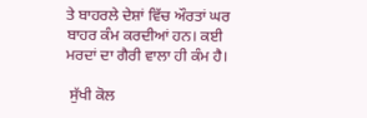ਤੇ ਬਾਹਰਲੇ ਦੇਸ਼ਾਂ ਵਿੱਚ ਔਰਤਾਂ ਘਰ ਬਾਹਰ ਕੰਮ ਕਰਦੀਆਂ ਹਨ। ਕਈ ਮਰਦਾਂ ਦਾ ਗੈਰੀ ਵਾਲਾ ਹੀ ਕੰਮ ਹੈ।

 ਸੁੱਖੀ ਕੋਲ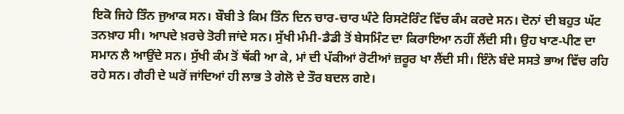ਇਕੋ ਜਿਹੇ ਤਿੰਨ ਜੁਆਕ ਸਨ। ਬੌਬੀ ਤੇ ਕਿਮ ਤਿੰਨ ਦਿਨ ਚਾਰ-ਚਾਰ ਘੰਟੇ ਰਿਸਟੋਰਿੰਟ ਵਿੱਚ ਕੰਮ ਕਰਦੇ ਸਨ। ਦੋਨਾਂ ਦੀ ਬਹੁਤ ਘੱਟ ਤਨਖ਼ਾਹ ਸੀ। ਆਪਦੇ ਖ਼ਰਚੇ ਤੋਰੀ ਜਾਂਦੇ ਸਨ। ਸੁੱਖੀ ਮੰਮੀ-ਡੈਡੀ ਤੋਂ ਬੇਸਮਿੰਟ ਦਾ ਕਿਰਾਇਆ ਨਹੀਂ ਲੈਂਦੀ ਸੀ। ਉਹ ਖਾਣ-ਪੀਣ ਦਾ ਸਮਾਨ ਲੈ ਆਉਂਦੇ ਸਨ। ਸੁੱਖੀ ਕੰਮ ਤੋਂ ਥੱਕੀ ਆ ਕੇ, ਮਾਂ ਦੀ ਪੱਕੀਆਂ ਰੋਟੀਆਂ ਜ਼ਰੂਰ ਖਾ ਲੈਂਦੀ ਸੀ। ਇੰਨੇ ਬੰਦੇ ਸਸਤੇ ਭਾਅ ਵਿੱਚ ਰਹਿ ਰਹੇ ਸਨ। ਗੈਰੀ ਦੇ ਘਰੋਂ ਜਾਂਦਿਆਂ ਹੀ ਲਾਭ ਤੇ ਗੇਲੋ ਦੇ ਤੌਰ ਬਦਲ ਗਏ।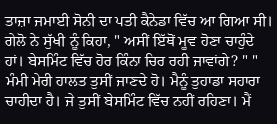ਤਾਜ਼ਾ ਜਮਾਈ ਸੋਨੀ ਦਾ ਪਤੀ ਕੈਨੇਡਾ ਵਿੱਚ ਆ ਗਿਆ ਸੀ। ਗੇਲੋ ਨੇ ਸੁੱਖੀ ਨੂੰ ਕਿਹਾ, " ਅਸੀਂ ਇੱਥੋਂ ਮੂਵ ਹੋਣਾ ਚਾਹੁੰਦੇ ਹਾਂ। ਬੇਸਮਿੰਟ ਵਿੱਚ ਹੋਰ ਕਿੰਨਾ ਚਿਰ ਰਹੀ ਜਾਵਾਂਗੇ? " " ਮੰਮੀ ਮੇਰੀ ਹਾਲਤ ਤੁਸੀਂ ਜਾਣਦੇ ਹੋ। ਮੈਨੂੰ ਤੁਹਾਡਾ ਸਹਾਰਾ ਚਾਹੀਦਾ ਹੈ। ਜੇ ਤੁਸੀਂ ਬੇਸਮਿੰਟ ਵਿੱਚ ਨਹੀਂ ਰਹਿਣਾ। ਮੈਂ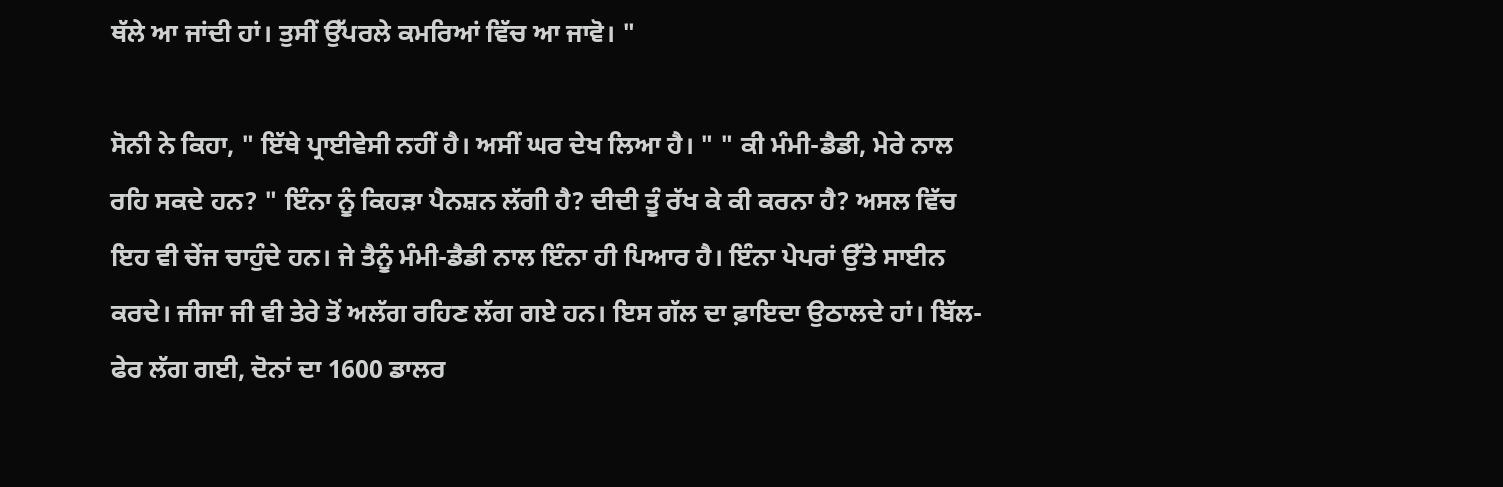ਥੱਲੇ ਆ ਜਾਂਦੀ ਹਾਂ। ਤੁਸੀਂ ਉੱਪਰਲੇ ਕਮਰਿਆਂ ਵਿੱਚ ਆ ਜਾਵੋ। "

ਸੋਨੀ ਨੇ ਕਿਹਾ, " ਇੱਥੇ ਪ੍ਰਾਈਵੇਸੀ ਨਹੀਂ ਹੈ। ਅਸੀਂ ਘਰ ਦੇਖ ਲਿਆ ਹੈ। " " ਕੀ ਮੰਮੀ-ਡੈਡੀ, ਮੇਰੇ ਨਾਲ ਰਹਿ ਸਕਦੇ ਹਨ? " ਇੰਨਾ ਨੂੰ ਕਿਹੜਾ ਪੈਨਸ਼ਨ ਲੱਗੀ ਹੈ? ਦੀਦੀ ਤੂੰ ਰੱਖ ਕੇ ਕੀ ਕਰਨਾ ਹੈ? ਅਸਲ ਵਿੱਚ ਇਹ ਵੀ ਚੇਂਜ ਚਾਹੁੰਦੇ ਹਨ। ਜੇ ਤੈਨੂੰ ਮੰਮੀ-ਡੈਡੀ ਨਾਲ ਇੰਨਾ ਹੀ ਪਿਆਰ ਹੈ। ਇੰਨਾ ਪੇਪਰਾਂ ਉੱਤੇ ਸਾਈਨ ਕਰਦੇ। ਜੀਜਾ ਜੀ ਵੀ ਤੇਰੇ ਤੋਂ ਅਲੱਗ ਰਹਿਣ ਲੱਗ ਗਏ ਹਨ। ਇਸ ਗੱਲ ਦਾ ਫ਼ਾਇਦਾ ਉਠਾਲਦੇ ਹਾਂ। ਬਿੱਲ-ਫੇਰ ਲੱਗ ਗਈ, ਦੋਨਾਂ ਦਾ 1600 ਡਾਲਰ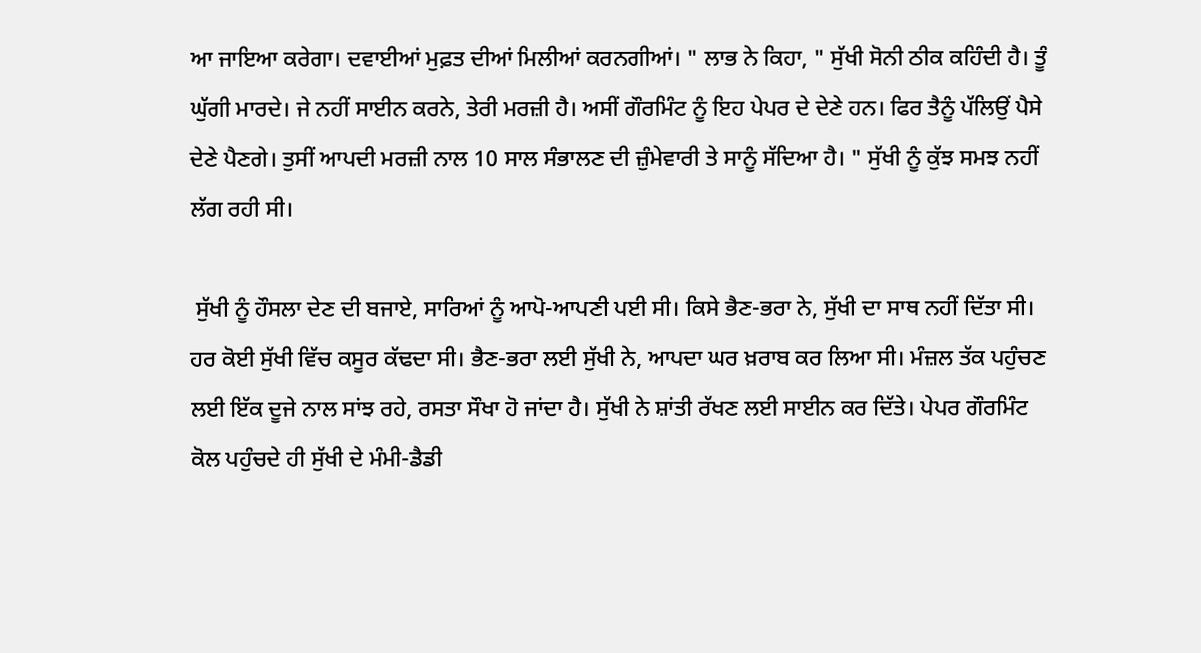ਆ ਜਾਇਆ ਕਰੇਗਾ। ਦਵਾਈਆਂ ਮੁਫ਼ਤ ਦੀਆਂ ਮਿਲੀਆਂ ਕਰਨਗੀਆਂ। " ਲਾਭ ਨੇ ਕਿਹਾ, " ਸੁੱਖੀ ਸੋਨੀ ਠੀਕ ਕਹਿੰਦੀ ਹੈ। ਤੂੰ ਘੁੱਗੀ ਮਾਰਦੇ। ਜੇ ਨਹੀਂ ਸਾਈਨ ਕਰਨੇ, ਤੇਰੀ ਮਰਜ਼ੀ ਹੈ। ਅਸੀਂ ਗੌਰਮਿੰਟ ਨੂੰ ਇਹ ਪੇਪਰ ਦੇ ਦੇਣੇ ਹਨ। ਫਿਰ ਤੈਨੂੰ ਪੱਲਿਉਂ ਪੈਸੇ ਦੇਣੇ ਪੈਣਗੇ। ਤੁਸੀਂ ਆਪਦੀ ਮਰਜ਼ੀ ਨਾਲ 10 ਸਾਲ ਸੰਭਾਲਣ ਦੀ ਜ਼ੁੰਮੇਵਾਰੀ ਤੇ ਸਾਨੂੰ ਸੱਦਿਆ ਹੈ। " ਸੁੱਖੀ ਨੂੰ ਕੁੱਝ ਸਮਝ ਨਹੀਂ ਲੱਗ ਰਹੀ ਸੀ।

 ਸੁੱਖੀ ਨੂੰ ਹੌਸਲਾ ਦੇਣ ਦੀ ਬਜਾਏ, ਸਾਰਿਆਂ ਨੂੰ ਆਪੋ-ਆਪਣੀ ਪਈ ਸੀ। ਕਿਸੇ ਭੈਣ-ਭਰਾ ਨੇ, ਸੁੱਖੀ ਦਾ ਸਾਥ ਨਹੀਂ ਦਿੱਤਾ ਸੀ। ਹਰ ਕੋਈ ਸੁੱਖੀ ਵਿੱਚ ਕਸੂਰ ਕੱਢਦਾ ਸੀ। ਭੈਣ-ਭਰਾ ਲਈ ਸੁੱਖੀ ਨੇ, ਆਪਦਾ ਘਰ ਖ਼ਰਾਬ ਕਰ ਲਿਆ ਸੀ। ਮੰਜ਼ਲ ਤੱਕ ਪਹੁੰਚਣ ਲਈ ਇੱਕ ਦੂਜੇ ਨਾਲ ਸਾਂਝ ਰਹੇ, ਰਸਤਾ ਸੌਖਾ ਹੋ ਜਾਂਦਾ ਹੈ। ਸੁੱਖੀ ਨੇ ਸ਼ਾਂਤੀ ਰੱਖਣ ਲਈ ਸਾਈਨ ਕਰ ਦਿੱਤੇ। ਪੇਪਰ ਗੌਰਮਿੰਟ ਕੋਲ ਪਹੁੰਚਦੇ ਹੀ ਸੁੱਖੀ ਦੇ ਮੰਮੀ-ਡੈਡੀ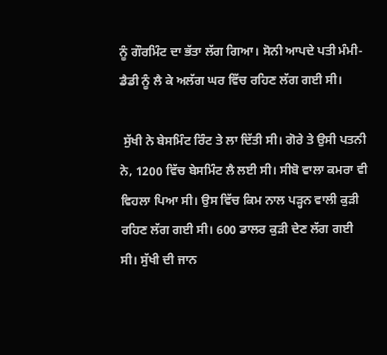ਨੂੰ ਗੌਰਮਿੰਟ ਦਾ ਭੱਤਾ ਲੱਗ ਗਿਆ। ਸੋਨੀ ਆਪਦੇ ਪਤੀ ਮੰਮੀ-ਡੈਡੀ ਨੂੰ ਲੈ ਕੇ ਅਲੱਗ ਘਰ ਵਿੱਚ ਰਹਿਣ ਲੱਗ ਗਈ ਸੀ।

 ਸੁੱਖੀ ਨੇ ਬੇਸਮਿੰਟ ਰਿੰਟ ਤੇ ਲਾ ਦਿੱਤੀ ਸੀ। ਗੋਰੇ ਤੇ ਉਸੀ ਪਤਨੀ ਨੇ, 1200 ਵਿੱਚ ਬੇਸਮਿੰਟ ਲੈ ਲਈ ਸੀ। ਸੀਬੋ ਵਾਲਾ ਕਮਰਾ ਵੀ ਵਿਹਲਾ ਪਿਆ ਸੀ। ਉਸ ਵਿੱਚ ਕਿਮ ਨਾਲ ਪੜ੍ਹਨ ਵਾਲੀ ਕੁੜੀ ਰਹਿਣ ਲੱਗ ਗਈ ਸੀ। 600 ਡਾਲਰ ਕੁੜੀ ਦੇਣ ਲੱਗ ਗਈ ਸੀ। ਸੁੱਖੀ ਦੀ ਜਾਨ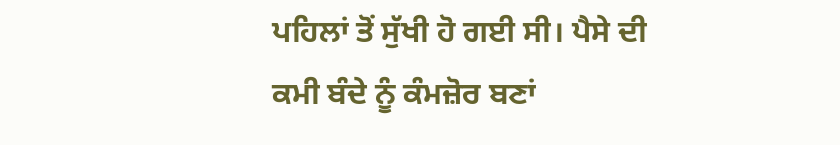ਪਹਿਲਾਂ ਤੋਂ ਸੁੱਖੀ ਹੋ ਗਈ ਸੀ। ਪੈਸੇ ਦੀ ਕਮੀ ਬੰਦੇ ਨੂੰ ਕੰਮਜ਼ੋਰ ਬਣਾਂ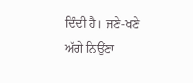ਦਿੰਦੀ ਹੈ। ਜਣੇ-ਖਣੇ ਅੱਗੇ ਨਿਉਂਣਾ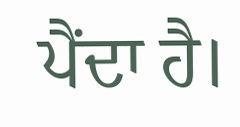ਪੈਂਦਾ ਹੈ।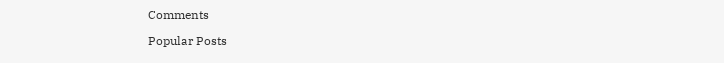Comments

Popular Posts